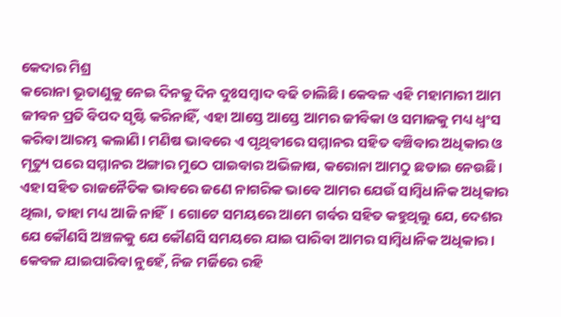କେଦାର ମିଶ୍ର
କରୋନା ଭୂତାଣୁକୁ ନେଇ ଦିନକୁ ଦିନ ଦୁଃସମ୍ବାଦ ବଢି ଚାଲିଛି। କେବଳ ଏହି ମହାମାରୀ ଆମ ଜୀବନ ପ୍ରତି ବିପଦ ସୃଷ୍ଟି କରିନାହିଁ, ଏହା ଆସ୍ତେ ଆସ୍ତେ ଆମର ଜୀବିକା ଓ ସମାଜକୁ ମଧ୍ୟ ଧ୍ଵଂସ କରିବା ଆରମ୍ଭ କଲାଣି। ମଣିଷ ଭାବରେ ଏ ପୃଥିବୀରେ ସମ୍ମାନର ସହିତ ବଞ୍ଚିବାର ଅଧିକାର ଓ ମୃତ୍ୟୁ ପରେ ସମ୍ମାନର ଅଙ୍ଗାର ମୁଠେ ପାଇବାର ଅଭିଳାଷ, କରୋନା ଆମଠୁ ଛଡାଇ ନେଉଛି। ଏହା ସହିତ ରାଜନୈତିକ ଭାବରେ ଜଣେ ନାଗରିକ ଭାବେ ଆମର ଯେଉଁ ସାମ୍ବିଧାନିକ ଅଧିକାର ଥିଲା, ତାହା ମଧ୍ୟ ଆଜି ନାହିଁ। ଗୋଟେ ସମୟରେ ଆମେ ଗର୍ବର ସହିତ କହୁଥିଲୁ ଯେ, ଦେଶର ଯେ କୌଣସି ଅଞ୍ଚଳକୁ ଯେ କୌଣସି ସମୟରେ ଯାଇ ପାରିବା ଆମର ସାମ୍ବିଧାନିକ ଅଧିକାର। କେବଳ ଯାଇପାରିବା ନୁହେଁ, ନିଜ ମର୍ଜିରେ ରହି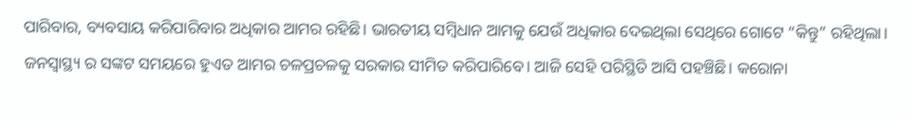ପାରିବାର, ବ୍ୟବସାୟ କରିପାରିବାର ଅଧିକାର ଆମର ରହିଛି। ଭାରତୀୟ ସମ୍ବିଧାନ ଆମକୁ ଯେଉଁ ଅଧିକାର ଦେଇଥିଲା ସେଥିରେ ଗୋଟେ “କିନ୍ତୁ” ରହିଥିଲା। ଜନସ୍ୱାସ୍ଥ୍ୟ ର ସଙ୍କଟ ସମୟରେ ହୁଏତ ଆମର ଚଳପ୍ରଚଳକୁ ସରକାର ସୀମିତ କରିପାରିବେ। ଆଜି ସେହି ପରିସ୍ଥିତି ଆସି ପହଞ୍ଚିଛି। କରୋନା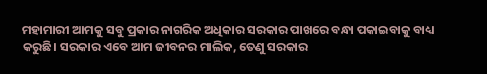ମହାମାରୀ ଆମକୁ ସବୁ ପ୍ରକାର ନାଗରିକ ଅଧିକାର ସରକାର ପାଖରେ ବନ୍ଧା ପକାଇବାକୁ ବାଧ୍ୟ କରୁଛି। ସରକାର ଏବେ ଆମ ଜୀବନର ମାଲିକ, ତେଣୁ ସରକାର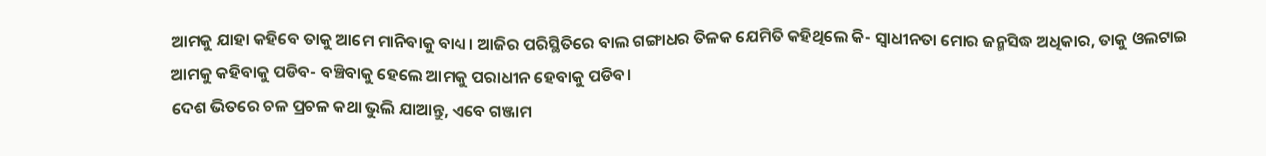ଆମକୁ ଯାହା କହିବେ ତାକୁ ଆମେ ମାନିବାକୁ ବାଧ୍ୟ। ଆଜିର ପରିସ୍ଥିତିରେ ବାଲ ଗଙ୍ଗାଧର ତିଳକ ଯେମିତି କହିଥିଲେ କି- ସ୍ଵାଧୀନତା ମୋର ଜନ୍ମସିଦ୍ଧ ଅଧିକାର, ତାକୁ ଓଲଟାଇ ଆମକୁ କହିବାକୁ ପଡିବ- ବଞ୍ଚିବାକୁ ହେଲେ ଆମକୁ ପରାଧୀନ ହେବାକୁ ପଡିବ।
ଦେଶ ଭିତରେ ଚଳ ପ୍ରଚଳ କଥା ଭୁଲି ଯାଆନ୍ତୁ, ଏବେ ଗଞ୍ଜାମ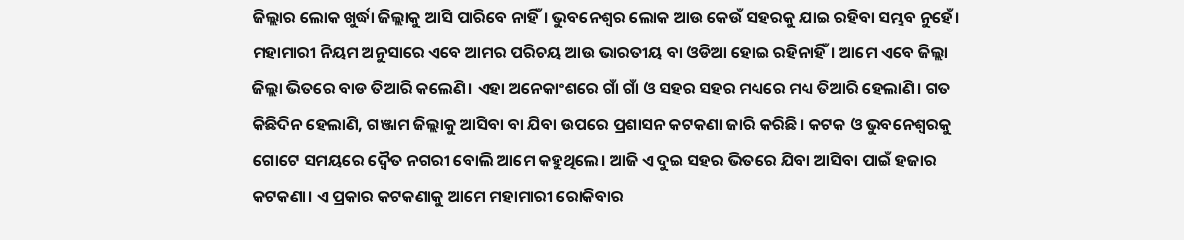ଜିଲ୍ଲାର ଲୋକ ଖୁର୍ଦ୍ଧା ଜିଲ୍ଲାକୁ ଆସି ପାରିବେ ନାହିଁ। ଭୁବନେଶ୍ୱର ଲୋକ ଆଉ କେଉଁ ସହରକୁ ଯାଇ ରହିବା ସମ୍ଭବ ନୁହେଁ। ମହାମାରୀ ନିୟମ ଅନୁସାରେ ଏବେ ଆମର ପରିଚୟ ଆଉ ଭାରତୀୟ ବା ଓଡିଆ ହୋଇ ରହିନାହିଁ। ଆମେ ଏବେ ଜିଲ୍ଲା ଜିଲ୍ଲା ଭିତରେ ବାଡ ତିଆରି କଲେଣି। ଏହା ଅନେକାଂଶରେ ଗାଁ ଗାଁ ଓ ସହର ସହର ମଧ୍ୟରେ ମଧ୍ୟ ତିଆରି ହେଲାଣି। ଗତ କିଛିଦିନ ହେଲାଣି, ଗଞ୍ଜାମ ଜିଲ୍ଲାକୁ ଆସିବା ବା ଯିବା ଉପରେ ପ୍ରଶାସନ କଟକଣା ଜାରି କରିଛି। କଟକ ଓ ଭୁବନେଶ୍ବରକୁ ଗୋଟେ ସମୟରେ ଦ୍ଵୈତ ନଗରୀ ବୋଲି ଆମେ କହୁଥିଲେ। ଆଜି ଏ ଦୁଇ ସହର ଭିତରେ ଯିବା ଆସିବା ପାଇଁ ହଜାର କଟକଣା। ଏ ପ୍ରକାର କଟକଣାକୁ ଆମେ ମହାମାରୀ ରୋକିବାର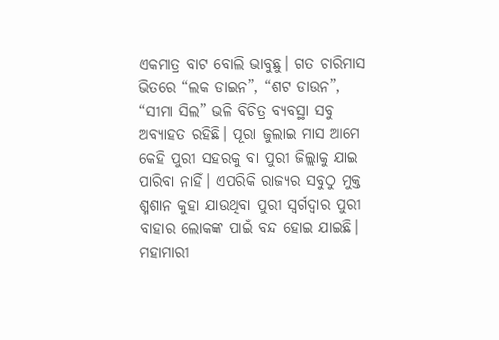ଏକମାତ୍ର ବାଟ ବୋଲି ଭାବୁଛୁ। ଗତ ଚାରିମାସ ଭିତରେ “ଲକ ଡାଇନ”, “ଶଟ ଡାଉନ”, “ସୀମା ସିଲ” ଭଳି ବିଚିତ୍ର ବ୍ୟବସ୍ଥା ସବୁ ଅବ୍ୟାହତ ରହିଛି। ପୂରା ଜୁଲାଇ ମାସ ଆମେ କେହି ପୁରୀ ସହରକୁ ବା ପୁରୀ ଜିଲ୍ଲାକୁ ଯାଇ ପାରିବା ନାହିଁ। ଏପରିକି ରାଜ୍ୟର ସବୁଠୁ ମୁକ୍ତ ଶ୍ମଶାନ କୁହା ଯାଉଥିବା ପୁରୀ ସ୍ଵର୍ଗଦ୍ଵାର ପୁରୀ ବାହାର ଲୋକଙ୍କ ପାଇଁ ବନ୍ଦ ହୋଇ ଯାଇଛି।
ମହାମାରୀ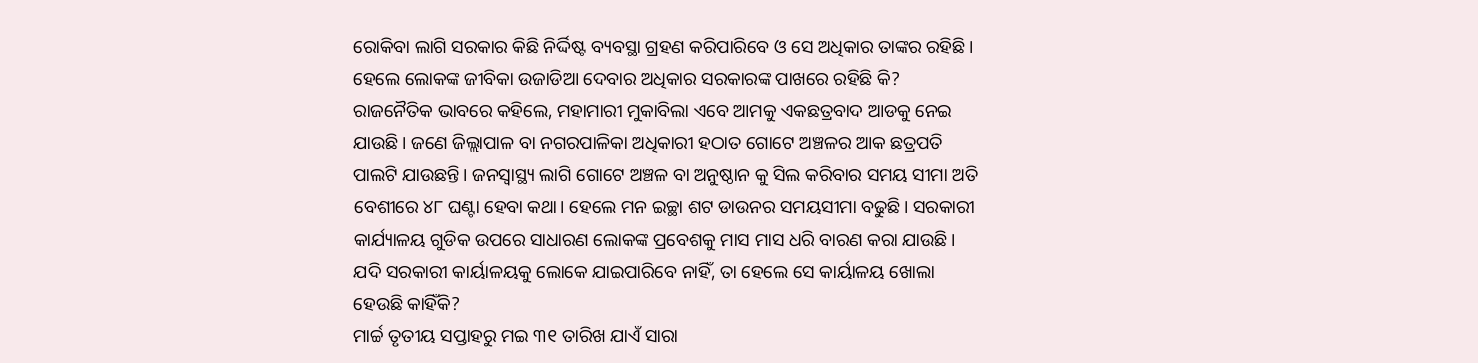ରୋକିବା ଲାଗି ସରକାର କିଛି ନିର୍ଦ୍ଦିଷ୍ଟ ବ୍ୟବସ୍ଥା ଗ୍ରହଣ କରିପାରିବେ ଓ ସେ ଅଧିକାର ତାଙ୍କର ରହିଛି। ହେଲେ ଲୋକଙ୍କ ଜୀବିକା ଉଜାଡିଆ ଦେବାର ଅଧିକାର ସରକାରଙ୍କ ପାଖରେ ରହିଛି କି? ରାଜନୈତିକ ଭାବରେ କହିଲେ, ମହାମାରୀ ମୁକାବିଲା ଏବେ ଆମକୁ ଏକଛତ୍ରବାଦ ଆଡକୁ ନେଇ ଯାଉଛି। ଜଣେ ଜିଲ୍ଲାପାଳ ବା ନଗରପାଳିକା ଅଧିକାରୀ ହଠାତ ଗୋଟେ ଅଞ୍ଚଳର ଆକ ଛତ୍ରପତି ପାଲଟି ଯାଉଛନ୍ତି। ଜନସ୍ୱାସ୍ଥ୍ୟ ଲାଗି ଗୋଟେ ଅଞ୍ଚଳ ବା ଅନୁଷ୍ଠାନ କୁ ସିଲ କରିବାର ସମୟ ସୀମା ଅତି ବେଶୀରେ ୪୮ ଘଣ୍ଟା ହେବା କଥା। ହେଲେ ମନ ଇଚ୍ଛା ଶଟ ଡାଉନର ସମୟସୀମା ବଢୁଛି। ସରକାରୀ କାର୍ଯ୍ୟାଳୟ ଗୁଡିକ ଉପରେ ସାଧାରଣ ଲୋକଙ୍କ ପ୍ରବେଶକୁ ମାସ ମାସ ଧରି ବାରଣ କରା ଯାଉଛି। ଯଦି ସରକାରୀ କାର୍ୟାଳୟକୁ ଲୋକେ ଯାଇପାରିବେ ନାହିଁ, ତା ହେଲେ ସେ କାର୍ୟାଳୟ ଖୋଲା ହେଉଛି କାହିଁକି?
ମାର୍ଚ୍ଚ ତୃତୀୟ ସପ୍ତାହରୁ ମଇ ୩୧ ତାରିଖ ଯାଏଁ ସାରା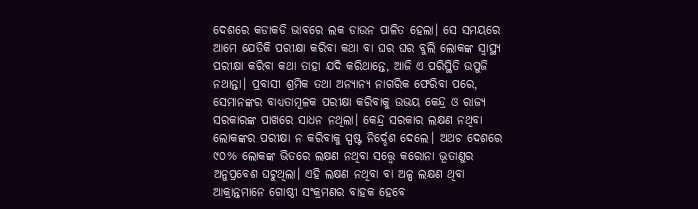ଦେଶରେ କଡାକଡି ଭାବରେ ଲକ ଡାଉନ ପାଳିତ ହେଲା। ସେ ସମୟରେ ଆମେ ଯେତିକି ପରୀକ୍ଷା କରିବା କଥା ବା ଘର ଘର ବୁଲି ଲୋକଙ୍କ ସ୍ୱାସ୍ଥ୍ୟ ପରୀକ୍ଷା କରିବା କଥା ତାହା ଯଦି କରିଥାନ୍ତେ, ଆଜି ଏ ପରିସ୍ଥିତି ଉପୁଜି ନଥାନ୍ତା। ପ୍ରବାସୀ ଶ୍ରମିକ ତଥା ଅନ୍ୟାନ୍ୟ ନାଗରିକ ଫେରିବା ପରେ, ସେମାନଙ୍କର ବାଧ୍ୟତାମୂଳକ ପରୀକ୍ଷା କରିବାକୁ ଉଭୟ କେନ୍ଦ୍ର ଓ ରାଜ୍ୟ ସରକାରଙ୍କ ପାଖରେ ସାଧନ ନଥିଲା। କେନ୍ଦ୍ର ସରକାର ଲକ୍ଷଣ ନଥିବା ଲୋକଙ୍କର ପରୀକ୍ଷା ନ କରିବାକୁ ସ୍ପଷ୍ଟ ନିର୍ଦ୍ଦେଶ ଦେଲେ। ଅଥଚ ଦେଶରେ ୯୦% ଲୋକଙ୍କ ଭିତରେ ଲକ୍ଷଣ ନଥିବା ସତ୍ତ୍ୱେ କରୋନା ଭୂତାଣୁର ଅନୁପ୍ରବେଶ ଘଟୁଥିଲା। ଏହି ଲକ୍ଷଣ ନଥିବା ବା ଅଳ୍ପ ଲକ୍ଷଣ ଥିବା ଆକ୍ରାନ୍ତମାନେ ଗୋଷ୍ଠୀ ସଂକ୍ରମଣର ବାହକ ହେବେ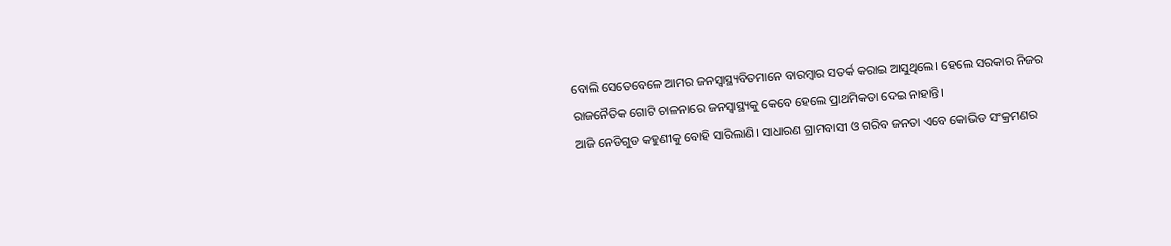ବୋଲି ସେତେବେଳେ ଆମର ଜନସ୍ୱାସ୍ଥ୍ୟବିତମାନେ ବାରମ୍ବାର ସତର୍କ କରାଇ ଆସୁଥିଲେ। ହେଲେ ସରକାର ନିଜର ରାଜନୈତିକ ଗୋଟି ଚାଳନାରେ ଜନସ୍ୱାସ୍ଥ୍ୟକୁ କେବେ ହେଲେ ପ୍ରାଥମିକତା ଦେଇ ନାହାନ୍ତି।
ଆଜି ନେଡିଗୁଡ କହୁଣୀକୁ ବୋହି ସାରିଲାଣି। ସାଧାରଣ ଗ୍ରାମବାସୀ ଓ ଗରିବ ଜନତା ଏବେ କୋଭିଡ ସଂକ୍ରମଣର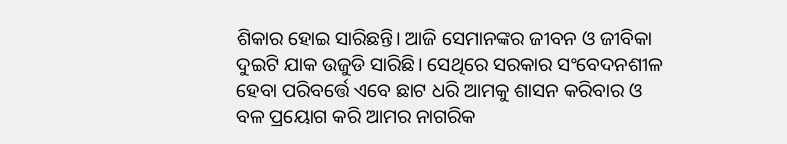ଶିକାର ହୋଇ ସାରିଛନ୍ତି। ଆଜି ସେମାନଙ୍କର ଜୀବନ ଓ ଜୀବିକା ଦୁଇଟି ଯାକ ଉଜୁଡି ସାରିଛି। ସେଥିରେ ସରକାର ସଂବେଦନଶୀଳ ହେବା ପରିବର୍ତ୍ତେ ଏବେ ଛାଟ ଧରି ଆମକୁ ଶାସନ କରିବାର ଓ ବଳ ପ୍ରୟୋଗ କରି ଆମର ନାଗରିକ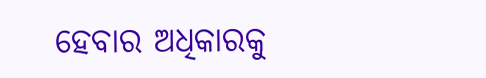ହେବାର ଅଧିକାରକୁ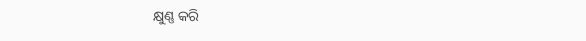କ୍ଷୁଣ୍ଣ କରି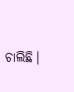ଚାଲିଛି।